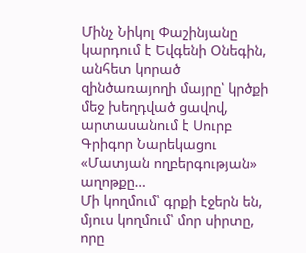Մինչ Նիկոլ Փաշինյանը կարդում է Եվգենի Օնեգին, անհետ կորած զինծառայողի մայրը՝ կրծքի մեջ խեղդված ցավով, արտասանում է Սուրբ Գրիգոր Նարեկացու «Մատյան ողբերգության» աղոթքը…
Մի կողմում՝ գրքի էջերն են, մյուս կողմում՝ մոր սիրտը, որը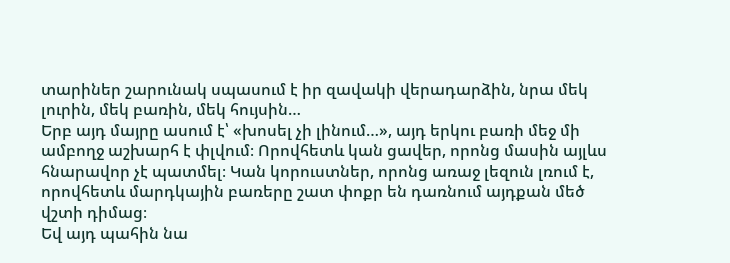տարիներ շարունակ սպասում է իր զավակի վերադարձին, նրա մեկ լուրին, մեկ բառին, մեկ հույսին…
Երբ այդ մայրը ասում է՝ «խոսել չի լինում…», այդ երկու բառի մեջ մի ամբողջ աշխարհ է փլվում։ Որովհետև կան ցավեր, որոնց մասին այլևս հնարավոր չէ պատմել։ Կան կորուստներ, որոնց առաջ լեզուն լռում է, որովհետև մարդկային բառերը շատ փոքր են դառնում այդքան մեծ վշտի դիմաց։
Եվ այդ պահին նա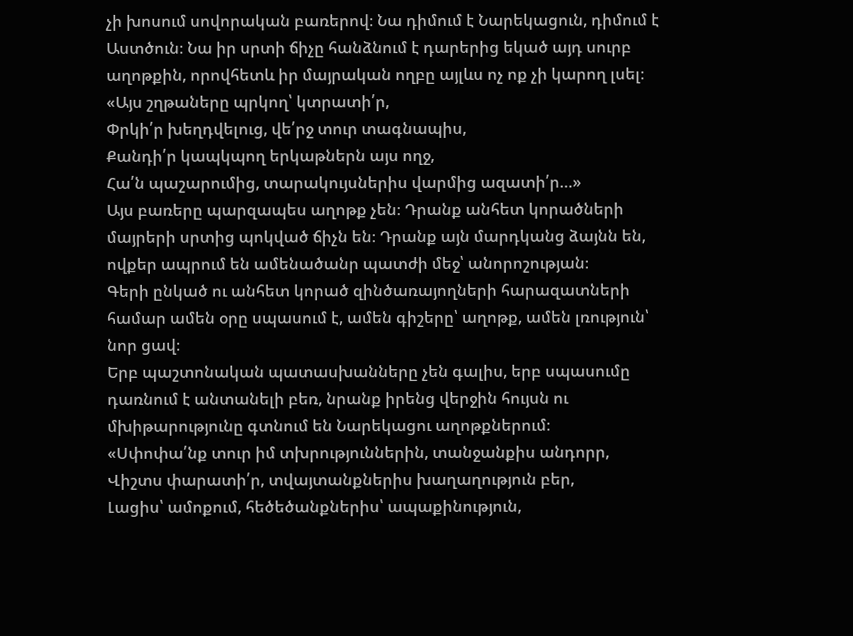չի խոսում սովորական բառերով։ Նա դիմում է Նարեկացուն, դիմում է Աստծուն։ Նա իր սրտի ճիչը հանձնում է դարերից եկած այդ սուրբ աղոթքին, որովհետև իր մայրական ողբը այլևս ոչ ոք չի կարող լսել։
«Այս շղթաները պրկող՝ կտրատի՛ր,
Փրկի՛ր խեղդվելուց, վե՛րջ տուր տագնապիս,
Քանդի՛ր կապկպող երկաթներն այս ողջ,
Հա՛ն պաշարումից, տարակույսներիս վարմից ազատի՛ր…»
Այս բառերը պարզապես աղոթք չեն։ Դրանք անհետ կորածների մայրերի սրտից պոկված ճիչն են։ Դրանք այն մարդկանց ձայնն են, ովքեր ապրում են ամենածանր պատժի մեջ՝ անորոշության։
Գերի ընկած ու անհետ կորած զինծառայողների հարազատների համար ամեն օրը սպասում է, ամեն գիշերը՝ աղոթք, ամեն լռություն՝ նոր ցավ։
Երբ պաշտոնական պատասխանները չեն գալիս, երբ սպասումը դառնում է անտանելի բեռ, նրանք իրենց վերջին հույսն ու մխիթարությունը գտնում են Նարեկացու աղոթքներում։
«Սփոփա՛նք տուր իմ տխրություններին, տանջանքիս անդորր,
Վիշտս փարատի՛ր, տվայտանքներիս խաղաղություն բեր,
Լացիս՝ ամոքում, հեծեծանքներիս՝ ապաքինություն,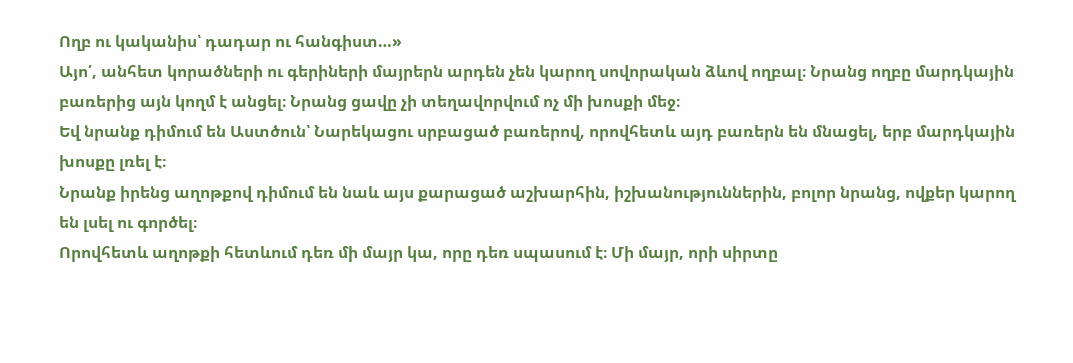Ողբ ու կականիս՝ դադար ու հանգիստ…»
Այո՛, անհետ կորածների ու գերիների մայրերն արդեն չեն կարող սովորական ձևով ողբալ։ Նրանց ողբը մարդկային բառերից այն կողմ է անցել։ Նրանց ցավը չի տեղավորվում ոչ մի խոսքի մեջ։
Եվ նրանք դիմում են Աստծուն՝ Նարեկացու սրբացած բառերով, որովհետև այդ բառերն են մնացել, երբ մարդկային խոսքը լռել է։
Նրանք իրենց աղոթքով դիմում են նաև այս քարացած աշխարհին, իշխանություններին, բոլոր նրանց, ովքեր կարող են լսել ու գործել։
Որովհետև աղոթքի հետևում դեռ մի մայր կա, որը դեռ սպասում է։ Մի մայր, որի սիրտը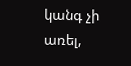կանգ չի առել,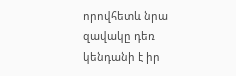որովհետև նրա զավակը դեռ կենդանի է իր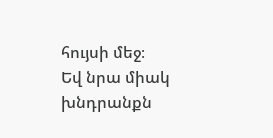հույսի մեջ։
Եվ նրա միակ խնդրանքն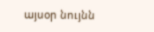այսօր նույնն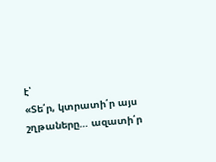է՝
«Տե՛ր, կտրատի՛ր այս շղթաները… ազատի՛ր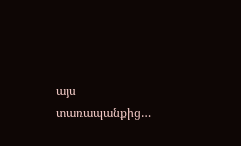այս տառապանքից…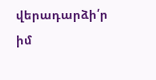վերադարձի՛ր իմ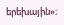երեխային»։